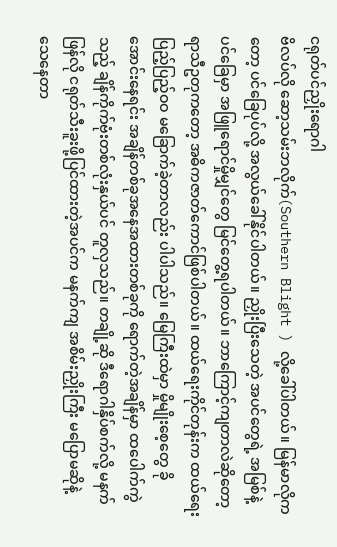ငရုတ်ပင်ညှိုးရောဂါ
ဗိလပ်လို ဆော့သမ်းဘလိုက်(Southern Blight ) လို့ခေါ်ပါတယ်။ မြန်မာလိုကတော့ ပင်ခြေပုပ်လို့ အလွယ်ခေါ်နိုင်ပါတယ်။ ညှိုးပြီးသေတဲ့ အပင်တွေရဲ့ အမြစ်နဲ့ပင်ခြေမှာ အဖြူရောင်မှိုမျှင်တွေ မြင်တွေ့ရပါတယ်။ ဘာကြောင့်ကျတာလဲဆိုတော့ ရာသီဥတုကတော့ အဓိကဇာတ်ကောင်ဖြစ်ပါတယ်။ ထယ်ရေးကိုင်တုန်းက ထယ်ရေးပြည့်ပြည့်ဝဝ မခြောက်ခဲ့တာလည်း ပါပါသည်။ မြေကြီးထဲမှာ မှိုမျိုးစေ့တွေ ခိုအောင်းနေရင်း အချိန်တစ်ခုအနေအထားတစ်ခုကို ရောက်တဲ့အချိန်မှာ ထပေါက်ကွဲသည့် ချိန်ကိုက်ဗုံးတစ်လုံးနှယ်ပင် တူလှသည်။ တချို့ဆို ဒီရောဂါနှိပ်စက်လို့ မနက်ဖြန်လို ငရုတ်သီးခူးဖို့ပြင်ထားတဲ့အပင်က မနက်ကျ အစိမ်းညှိုးကြီး မပြောမဆိုနဲ့ သေနေတာ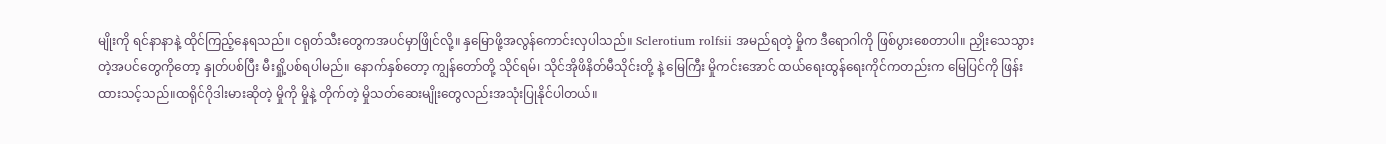မျိုးကို ရင်နာနာနဲ့ ထိုင်ကြည့်နေရသည်။ ငရုတ်သီးတွေကအပင်မှာဖြိုင်လို့။ နှမြောဖို့အလွန်ကောင်းလှပါသည်။ Sclerotium rolfsii အမည်ရတဲ့ မှိုက ဒီရောဂါကို ဖြစ်ပွားစေတာပါ။ ညှိုးသေသွားတဲ့အပင်တွေကိုတော့ နှုတ်ပစ်ပြီး မီးရှို့ပစ်ရပါမည်။ နောက်နှစ်တော့ ကျွန်တော်တို့ သိုင်ရမ်၊ သိုင်အိုဖိနိတ်မီသိုင်းတို့ နဲ့ မြေကြီး မှိုကင်းအောင် ထယ်ရေးထွန်ရေးကိုင်ကတည်းက မြေပြင်ကို ဖြန်းထားသင့်သည်။ထရိုင်ဂိုဒါးမားဆိုတဲ့ မှိုကို မှိုနဲ့ တိုက်တဲ့ မှိုသတ်ဆေးမျိုးတွေလည်းအသုံးပြုနိုင်ပါတယ်။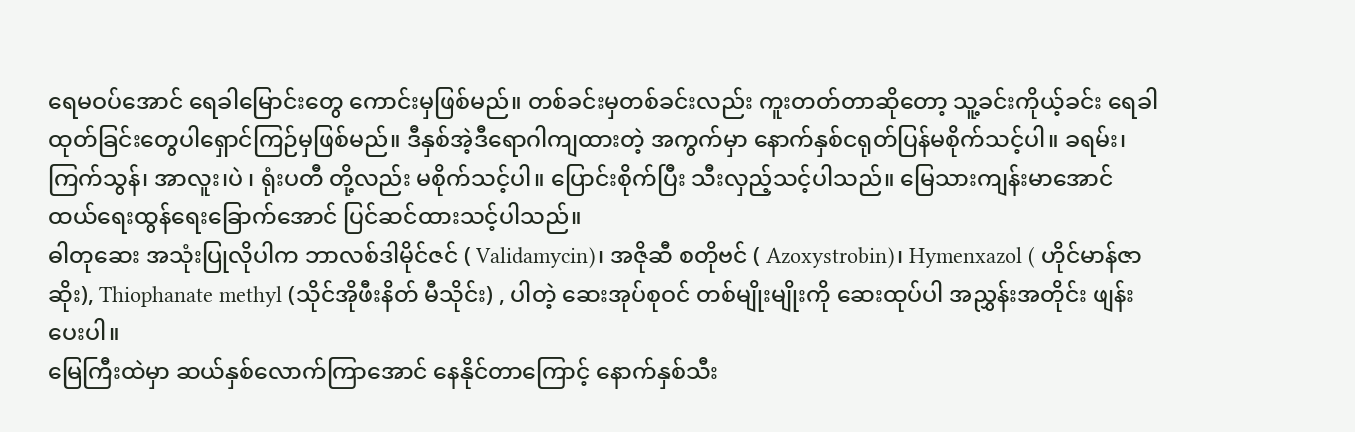ရေမဝပ်အောင် ရေခါမြောင်းတွေ ကောင်းမှဖြစ်မည်။ တစ်ခင်းမှတစ်ခင်းလည်း ကူးတတ်တာဆိုတော့ သူ့ခင်းကိုယ့်ခင်း ရေခါထုတ်ခြင်းတွေပါရှောင်ကြဉ်မှဖြစ်မည်။ ဒီနှစ်အဲ့ဒီရောဂါကျထားတဲ့ အကွက်မှာ နောက်နှစ်ငရုတ်ပြန်မစိုက်သင့်ပါ။ ခရမ်း၊ကြက်သွန်၊ အာလူး၊ပဲ ၊ ရုံးပတီ တို့လည်း မစိုက်သင့်ပါ။ ပြောင်းစိုက်ပြီး သီးလှည့်သင့်ပါသည်။ မြေသားကျန်းမာအောင် ထယ်ရေးထွန်ရေးခြောက်အောင် ပြင်ဆင်ထားသင့်ပါသည်။
ဓါတုဆေး အသုံးပြုလိုပါက ဘာလစ်ဒါမိုင်ဇင် ( Validamycin)၊ အဇိုဆီ စတိုဗင် ( Azoxystrobin)၊ Hymenxazol ( ဟိုင်မာန်ဇာဆိုး), Thiophanate methyl (သိုင်အိုဖီးနိတ် မီသိုင်း) , ပါတဲ့ ဆေးအုပ်စုဝင် တစ်မျိုးမျိုးကို ဆေးထုပ်ပါ အညွှန်းအတိုင်း ဖျန်းပေးပါ။
မြေကြီးထဲမှာ ဆယ်နှစ်လောက်ကြာအောင် နေနိုင်တာကြောင့် နောက်နှစ်သီး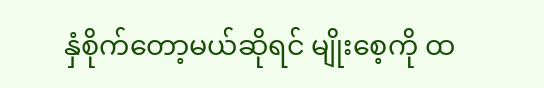နှံစိုက်တော့မယ်ဆိုရင် မျိုးစေ့ကို ထ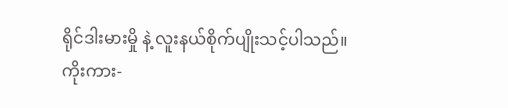ရိုင်ဒါးမားမှို နဲ့ လူးနယ်စိုက်ပျိုးသင့်ပါသည်။
ကိုးကား-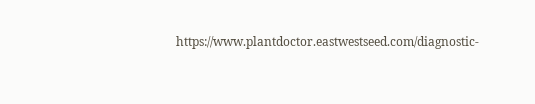https://www.plantdoctor.eastwestseed.com/diagnostic-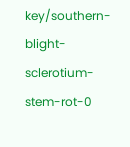key/southern-blight-sclerotium-stem-rot-0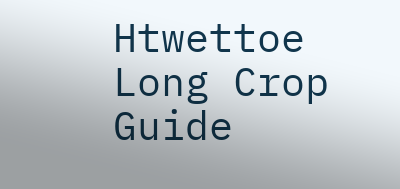Htwettoe Long Crop Guide